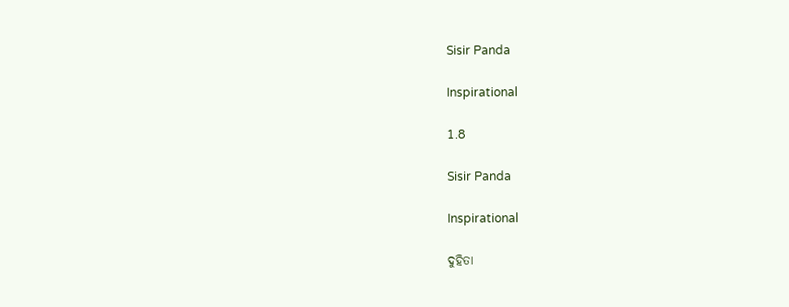Sisir Panda

Inspirational

1.8

Sisir Panda

Inspirational

ଦୁହିତା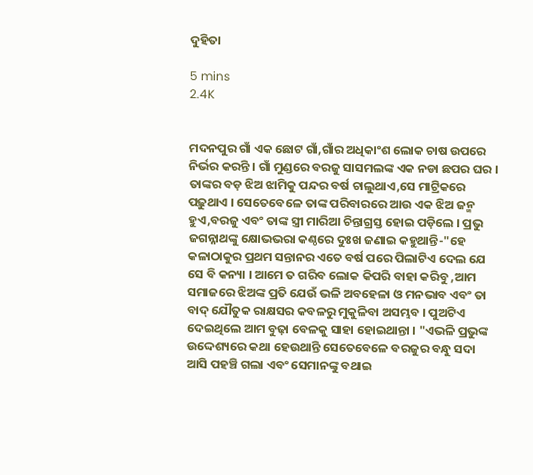ଦୁହିତା

5 mins
2.4K


ମଦନପୁର ଗାଁ ଏକ ଛୋଟ ଗାଁ,ଗାଁର ଅଧିକାଂଶ ଲୋକ ଚାଷ ଉପରେ ନିର୍ଭର କରନ୍ତି । ଗାଁ ମୁଣ୍ଡରେ ବରଜୁ ସାସମଲଙ୍କ ଏକ ନଡା ଛପର ଘର ।  ତାଙ୍କର ବଡ଼ ଝିଅ ଝାମିକୁ ପନ୍ଦର ବର୍ଷ ଚାଲୁଥାଏ,ସେ ମାଟ୍ରିକରେ ପଢ଼ୁଥାଏ । ସେତେବେଳେ ତାଙ୍କ ପରିବାରରେ ଆଉ ଏକ ଝିଅ ଜନ୍ମ ହୁଏ,ବରଜୁ ଏବଂ ତାଙ୍କ ସ୍ତ୍ରୀ ମାରିଆ ଚିନ୍ତାଗ୍ରସ୍ତ ହୋଇ ପଡ଼ିଲେ । ପ୍ରଭୁ ଜଗନ୍ନାଥଙ୍କୁ କ୍ଷୋଭଭରା କଣ୍ଠରେ ଦୁଃଖ ଜଣାଇ କହୁଥାନ୍ତି-"ହେ କଳାଠାକୁର ପ୍ରଥମ ସନ୍ତାନର ଏତେ ବର୍ଷ ପରେ ପିଲାଟିଏ ଦେଲ ଯେ ସେ ବି କନ୍ୟା । ଆମେ ତ ଗରିବ ଲୋକ କିପରି ବାହା କରିବୁ ,ଆମ ସମାଜରେ ଝିଅଙ୍କ ପ୍ରତି ଯେଉଁ ଭଳି ଅବହେଳା ଓ ମନଭାବ ଏବଂ ତା ବାଦ୍ ଯୌତୁକ ରାକ୍ଷସର କବଳରୁ ମୁକୁଳିବା ଅସମ୍ଭବ । ପୁଅଟିଏ ଦେଇଥିଲେ ଆମ ବୁଢ଼ା ବେଳକୁ ସାହା ହୋଇଥାନ୍ତା । "ଏଭଳି ପ୍ରଭୁଙ୍କ ଉଦ୍ଦେଶ୍ୟରେ କଥା ହେଉଥାନ୍ତି ସେତେବେଳେ ବରଜୁର ବନ୍ଧୁ ସଦା ଆସି ପହଞ୍ଚି ଗଲା ଏବଂ ସେମାନଙ୍କୁ ବଥାଇ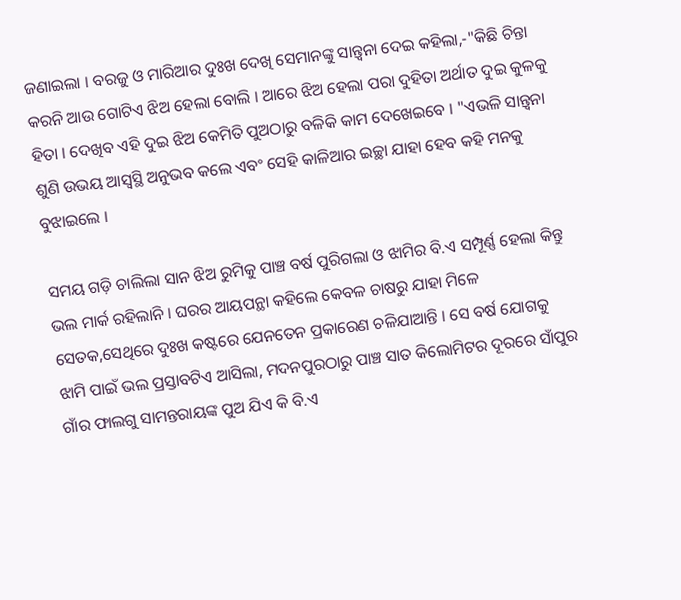ଜଣାଇଲା । ବରଜୁ ଓ ମାରିଆର ଦୁଃଖ ଦେଖି ସେମାନଙ୍କୁ ସାନ୍ତ୍ୱନା ଦେଇ କହିଲା,-"କିଛି ଚିନ୍ତା କରନି ଆଉ ଗୋଟିଏ ଝିଅ ହେଲା ବୋଲି । ଆରେ ଝିଅ ହେଲା ପରା ଦୁହିତା ଅର୍ଥାତ ଦୁଇ କୁଳକୁ ହିତା । ଦେଖିବ ଏହି ଦୁଇ ଝିଅ କେମିତି ପୁଅଠାରୁ ବଳିକି କାମ ଦେଖେଇବେ । "ଏଭଳି ସାନ୍ତ୍ୱନା ଶୁଣି ଉଭୟ ଆସ୍ବସ୍ଥି ଅନୁଭବ କଲେ ଏବଂ ସେହି କାଳିଆର ଇଚ୍ଛା ଯାହା ହେବ କହି ମନକୁ ବୁଝାଇଲେ ।

ସମୟ ଗଡ଼ି ଚାଲିଲା ସାନ ଝିଅ ରୁମିକୁ ପାଞ୍ଚ ବର୍ଷ ପୁରିଗଲା ଓ ଝାମିର ବି.ଏ ସମ୍ପୂର୍ଣ୍ଣ ହେଲା କିନ୍ତୁ ଭଲ ମାର୍କ ରହିଲାନି । ଘରର ଆୟପନ୍ଥା କହିଲେ କେବଳ ଚାଷରୁ ଯାହା ମିଳେ ସେତକ,ସେଥିରେ ଦୁଃଖ କଷ୍ଟରେ ଯେନତେନ ପ୍ରକାରେଣ ଚଳିଯାଆନ୍ତି । ସେ ବର୍ଷ ଯୋଗକୁ ଝାମି ପାଇଁ ଭଲ ପ୍ରସ୍ତାବଟିଏ ଆସିଲା, ମଦନପୁରଠାରୁ ପାଞ୍ଚ ସାତ କିଲୋମିଟର ଦୂରରେ ସାଁପୁର ଗାଁର ଫାଲଗୁ ସାମନ୍ତରାୟଙ୍କ ପୁଅ ଯିଏ କି ବି.ଏ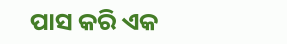ପାସ କରି ଏକ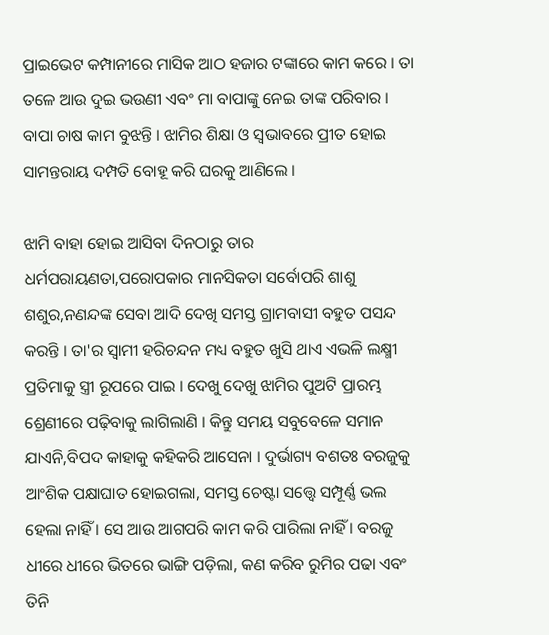ପ୍ରାଇଭେଟ କମ୍ପାନୀରେ ମାସିକ ଆଠ ହଜାର ଟଙ୍କାରେ କାମ କରେ । ତା ତଳେ ଆଉ ଦୁଇ ଭଉଣୀ ଏବଂ ମା ବାପାଙ୍କୁ ନେଇ ତାଙ୍କ ପରିବାର । ବାପା ଚାଷ କାମ ବୁଝନ୍ତି । ଝାମିର ଶିକ୍ଷା ଓ ସ୍ବଭାବରେ ପ୍ରୀତ ହୋଇ ସାମନ୍ତରାୟ ଦମ୍ପତି ବୋହୂ କରି ଘରକୁ ଆଣିଲେ ।

ଝାମି ବାହା ହୋଇ ଆସିବା ଦିନଠାରୁ ତାର ଧର୍ମପରାୟଣତା,ପରୋପକାର ମାନସିକତା ସର୍ବୋପରି ଶାଶୁ ଶଶୁର,ନଣନ୍ଦଙ୍କ ସେବା ଆଦି ଦେଖି ସମସ୍ତ ଗ୍ରାମବାସୀ ବହୁତ ପସନ୍ଦ କରନ୍ତି । ତା'ର ସ୍ବାମୀ ହରିଚନ୍ଦନ ମଧ୍ୟ ବହୁତ ଖୁସି ଥାଏ ଏଭଳି ଲକ୍ଷ୍ମୀ ପ୍ରତିମାକୁ ସ୍ତ୍ରୀ ରୂପରେ ପାଇ । ଦେଖୁ ଦେଖୁ ଝାମିର ପୁଅଟି ପ୍ରାରମ୍ଭ ଶ୍ରେଣୀରେ ପଢ଼ିବାକୁ ଲାଗିଲାଣି । କିନ୍ତୁ ସମୟ ସବୁବେଳେ ସମାନ ଯାଏନି,ବିପଦ କାହାକୁ କହିକରି ଆସେନା । ଦୁର୍ଭାଗ୍ୟ ବଶତଃ ବରଜୁକୁ ଆଂଶିକ ପକ୍ଷାଘାତ ହୋଇଗଲା, ସମସ୍ତ ଚେଷ୍ଟା ସତ୍ତ୍ୱେ ସମ୍ପୂର୍ଣ୍ଣ ଭଲ ହେଲା ନାହିଁ । ସେ ଆଉ ଆଗପରି କାମ କରି ପାରିଲା ନାହିଁ । ବରଜୁ ଧୀରେ ଧୀରେ ଭିତରେ ଭାଙ୍ଗି ପଡ଼ିଲା, କଣ କରିବ ରୁମିର ପଢା ଏବଂ ତିନି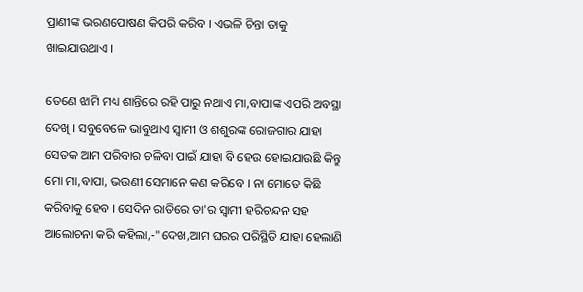ପ୍ରାଣୀଙ୍କ ଭରଣପୋଷଣ କିପରି କରିବ । ଏଭଳି ଚିନ୍ତା ତାକୁ ଖାଇଯାଉଥାଏ ।

ତେଣେ ଝାମି ମଧ୍ୟ ଶାନ୍ତିରେ ରହି ପାରୁ ନଥାଏ ମା,ବାପାଙ୍କ ଏପରି ଅବସ୍ଥା ଦେଖି । ସବୁବେଳେ ଭାବୁଥାଏ ସ୍ବାମୀ ଓ ଶଶୁରଙ୍କ ରୋଜଗାର ଯାହା ସେତକ ଆମ ପରିବାର ଚଳିବା ପାଇଁ ଯାହା ବି ହେଉ ହୋଇଯାଉଛି କିନ୍ତୁ ମୋ ମା,ବାପା, ଭଉଣୀ ସେମାନେ କଣ କରିବେ । ନା ମୋତେ କିଛି କରିବାକୁ ହେବ । ସେଦିନ ରାତିରେ ତା'ର ସ୍ବାମୀ ହରିଚନ୍ଦନ ସହ ଆଲୋଚନା କରି କହିଲା,-"ଦେଖ,ଆମ ଘରର ପରିସ୍ଥିତି ଯାହା ହେଲାଣି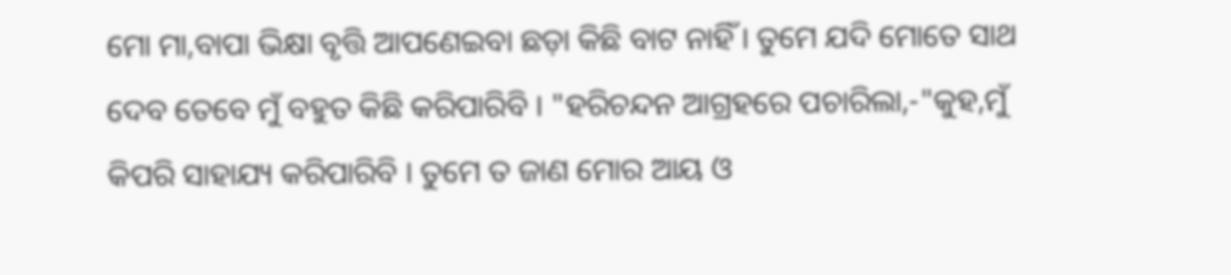ମୋ ମା,ବାପା ଭିକ୍ଷା ବୃତ୍ତି ଆପଣେଇବା ଛଡ଼ା କିଛି ବାଟ ନାହିଁ । ତୁମେ ଯଦି ମୋତେ ସାଥ ଦେବ ତେବେ ମୁଁ ବହୁତ କିଛି କରିପାରିବି । "ହରିଚନ୍ଦନ ଆଗ୍ରହରେ ପଚାରିଲା,-"କୁହ,ମୁଁ କିପରି ସାହାଯ୍ୟ କରିପାରିବି । ତୁମେ ତ ଜାଣ ମୋର ଆୟ ଓ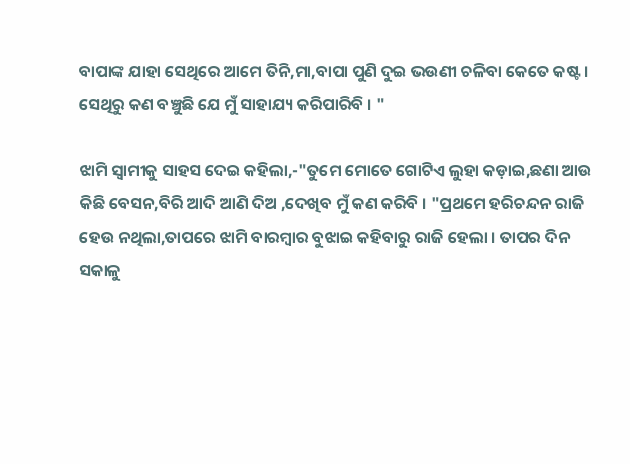ବାପାଙ୍କ ଯାହା ସେଥିରେ ଆମେ ତିନି,ମା,ବାପା ପୁଣି ଦୁଇ ଭଉଣୀ ଚଳିବା କେତେ କଷ୍ଟ । ସେଥିରୁ କଣ ବଞ୍ଚୁଛି ଯେ ମୁଁ ସାହାଯ୍ୟ କରିପାରିବି । "

ଝାମି ସ୍ବାମୀକୁ ସାହସ ଦେଇ କହିଲା,-"ତୁମେ ମୋତେ ଗୋଟିଏ ଲୁହା କଡ଼ାଇ,ଛଣା ଆଉ କିଛି ବେସନ,ବିରି ଆଦି ଆଣି ଦିଅ ,ଦେଖିବ ମୁଁ କଣ କରିବି । "ପ୍ରଥମେ ହରିଚନ୍ଦନ ରାଜି ହେଉ ନଥିଲା,ତାପରେ ଝାମି ବାରମ୍ବାର ବୁଝାଇ କହିବାରୁ ରାଜି ହେଲା । ତାପର ଦିନ ସକାଳୁ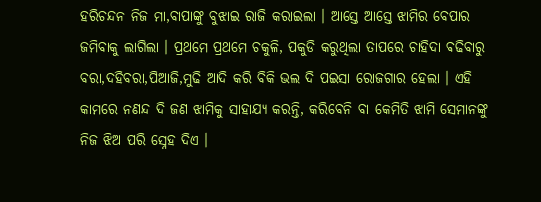ହରିଚନ୍ଦନ ନିଜ ମା,ବାପାଙ୍କୁ ବୁଝାଇ ରାଜି କରାଇଲା । ଆସ୍ତେ ଆସ୍ତେ ଝାମିର ବେପାର ଜମିବାକୁ ଲାଗିଲା । ପ୍ରଥମେ ପ୍ରଥମେ ଚକୁଳି, ପକୁଡି କରୁଥିଲା ତାପରେ ଚାହିଦା ଵଢିବାରୁ ବରା,ଦହିବରା,ପିଆଜି,ମୁଢି ଆଦି କରି ବିକି ଭଲ ଦି ପଇସା ରୋଜଗାର ହେଲା । ଏହି କାମରେ ନଣନ୍ଦ ଦି ଜଣ ଝାମିକୁ ସାହାଯ୍ୟ କରନ୍ତି, କରିବେନି ବା କେମିତି ଝାମି ସେମାନଙ୍କୁ ନିଜ ଝିଅ ପରି ସ୍ନେହ ଦିଏ ।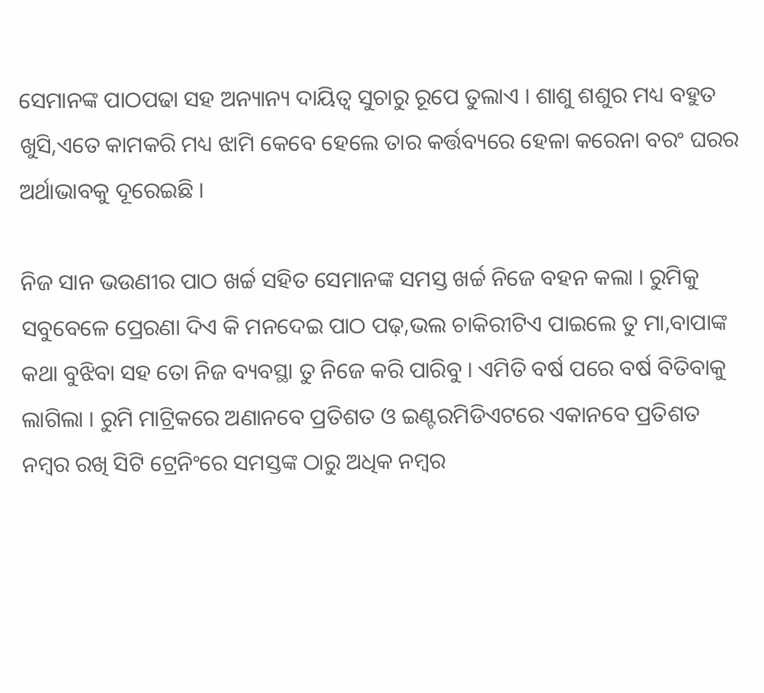ସେମାନଙ୍କ ପାଠପଢା ସହ ଅନ୍ୟାନ୍ୟ ଦାୟିତ୍ୱ ସୁଚାରୁ ରୂପେ ତୁଲାଏ । ଶାଶୁ ଶଶୁର ମଧ୍ୟ ବହୁତ ଖୁସି,ଏତେ କାମକରି ମଧ୍ୟ ଝାମି କେବେ ହେଲେ ତାର କର୍ତ୍ତବ୍ୟରେ ହେଳା କରେନା ବରଂ ଘରର ଅର୍ଥାଭାବକୁ ଦୂରେଇଛି ।

ନିଜ ସାନ ଭଉଣୀର ପାଠ ଖର୍ଚ୍ଚ ସହିତ ସେମାନଙ୍କ ସମସ୍ତ ଖର୍ଚ୍ଚ ନିଜେ ବହନ କଲା । ରୁମିକୁ ସବୁବେଳେ ପ୍ରେରଣା ଦିଏ କି ମନଦେଇ ପାଠ ପଢ଼,ଭଲ ଚାକିରୀଟିଏ ପାଇଲେ ତୁ ମା,ବାପାଙ୍କ କଥା ବୁଝିବା ସହ ତୋ ନିଜ ବ୍ୟବସ୍ଥା ତୁ ନିଜେ କରି ପାରିବୁ । ଏମିତି ବର୍ଷ ପରେ ବର୍ଷ ବିତିବାକୁ ଲାଗିଲା । ରୁମି ମାଟ୍ରିକରେ ଅଣାନବେ ପ୍ରତିଶତ ଓ ଇଣ୍ଟରମିଡିଏଟରେ ଏକାନବେ ପ୍ରତିଶତ ନମ୍ବର ରଖି ସିଟି ଟ୍ରେନିଂରେ ସମସ୍ତଙ୍କ ଠାରୁ ଅଧିକ ନମ୍ବର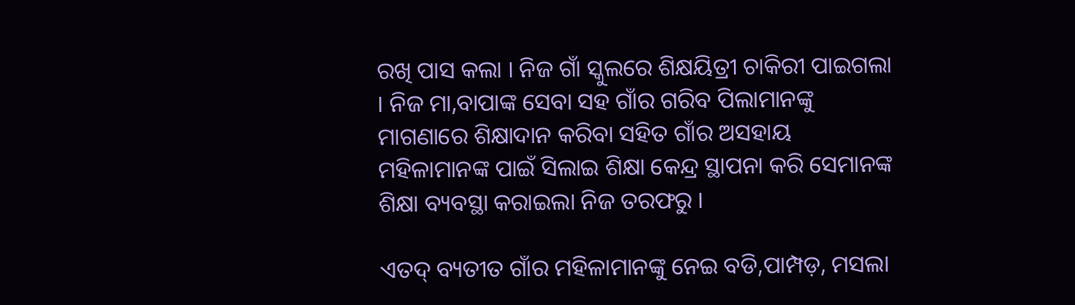ରଖି ପାସ କଲା । ନିଜ ଗାଁ ସ୍କୁଲରେ ଶିକ୍ଷୟିତ୍ରୀ ଚାକିରୀ ପାଇଗଲା । ନିଜ ମା,ବାପାଙ୍କ ସେବା ସହ ଗାଁର ଗରିବ ପିଲାମାନଙ୍କୁ ମାଗଣାରେ ଶିକ୍ଷାଦାନ କରିବା ସହିତ ଗାଁର ଅସହାୟ ମହିଳାମାନଙ୍କ ପାଇଁ ସିଲାଇ ଶିକ୍ଷା କେନ୍ଦ୍ର ସ୍ଥାପନା କରି ସେମାନଙ୍କ ଶିକ୍ଷା ବ୍ୟବସ୍ଥା କରାଇଲା ନିଜ ତରଫରୁ ।

ଏତଦ୍ ବ୍ୟତୀତ ଗାଁର ମହିଳାମାନଙ୍କୁ ନେଇ ବଡି,ପାମ୍ପଡ଼, ମସଲା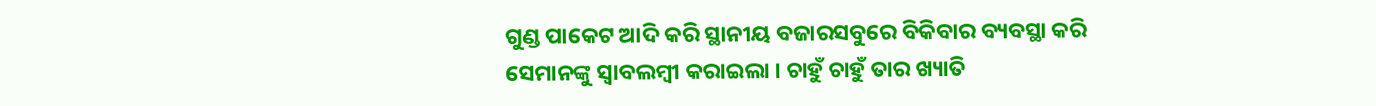ଗୁଣ୍ଡ ପାକେଟ ଆଦି କରି ସ୍ଥାନୀୟ ବଜାରସବୁରେ ବିକିବାର ବ୍ୟବସ୍ଥା କରି ସେମାନଙ୍କୁ ସ୍ବାବଲମ୍ବୀ କରାଇଲା । ଚାହୁଁ ଚାହୁଁ ତାର ଖ୍ୟାତି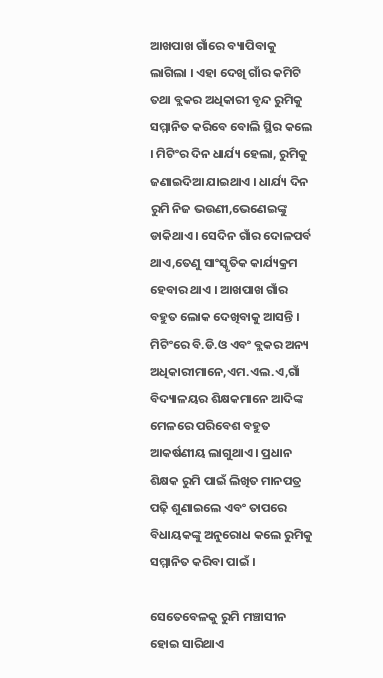ଆଖପାଖ ଗାଁରେ ବ୍ୟାପିବାକୁ ଲାଗିଲା । ଏହା ଦେଖି ଗାଁର କମିଟି ତଥା ବ୍ଲକର ଅଧିକାରୀ ବୃନ୍ଦ ରୁମିକୁ ସମ୍ମାନିତ କରିବେ ବୋଲି ସ୍ଥିର କଲେ । ମିଟିଂର ଦିନ ଧାର୍ଯ୍ୟ ହେଲା, ରୁମିକୁ ଜଣାଇଦିଆ ଯାଇଥାଏ । ଧାର୍ଯ୍ୟ ଦିନ ରୁମି ନିଜ ଭଉଣୀ,ଭେଣେଇଙ୍କୁ ଡାକିଥାଏ । ସେଦିନ ଗାଁର ଦୋଳପର୍ବ ଥାଏ,ତେଣୁ ସାଂସ୍କୃତିକ କାର୍ଯ୍ୟକ୍ରମ ହେବାର ଥାଏ । ଆଖପାଖ ଗାଁର ବହୁତ ଲୋକ ଦେଖିବାକୁ ଆସନ୍ତି । ମିଟିଂରେ ବି.ଡି.ଓ ଏବଂ ବ୍ଲକର ଅନ୍ୟ ଅଧିକାରୀମାନେ,ଏମ.ଏଲ.ଏ,ଗାଁ ବିଦ୍ୟାଳୟର ଶିକ୍ଷକମାନେ ଆଦିଙ୍କ ମେଳରେ ପରିବେଶ ବହୁତ ଆକର୍ଷଣୀୟ ଲାଗୁଥାଏ । ପ୍ରଧାନ ଶିକ୍ଷକ ରୁମି ପାଇଁ ଲିଖିତ ମାନପତ୍ର ପଢ଼ି ଶୁଣାଇଲେ ଏବଂ ତାପରେ ବିଧାୟକଙ୍କୁ ଅନୁରୋଧ କଲେ ରୁମିକୁ ସମ୍ମାନିତ କରିବା ପାଇଁ ।

ସେତେବେଳକୁ ରୁମି ମଞ୍ଚାସୀନ ହୋଇ ସାରିଥାଏ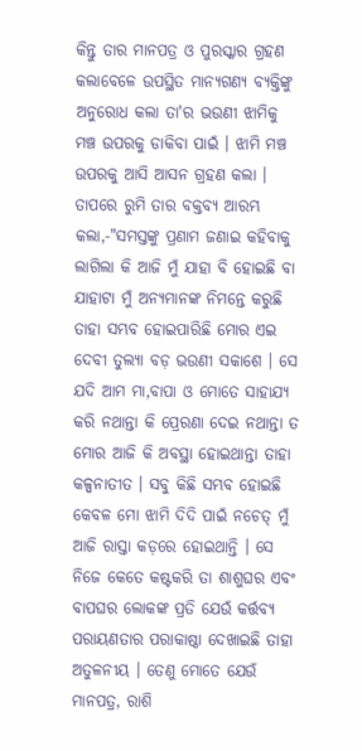କିନ୍ତୁ ତାର ମାନପତ୍ର ଓ ପୁରସ୍କାର ଗ୍ରହଣ କଲାବେଳେ ଉପସ୍ଥିତ ମାନ୍ୟଗଣ୍ୟ ବ୍ୟକ୍ତିଙ୍କୁ ଅନୁରୋଧ କଲା ତା'ର ଭଉଣୀ ଝାମିକୁ ମଞ୍ଚ ଉପରକୁ ଡାକିବା ପାଇଁ । ଝାମି ମଞ୍ଚ ଉପରକୁ ଆସି ଆସନ ଗ୍ରହଣ କଲା । ତାପରେ ରୁମି ତାର ବକ୍ତବ୍ୟ ଆରମ୍ଭ କଲା,-"ସମସ୍ତଙ୍କୁ ପ୍ରଣାମ ଜଣାଇ କହିବାକୁ ଲାଗିଲା କି ଆଜି ମୁଁ ଯାହା ବି ହୋଇଛି ବା ଯାହାଟା ମୁଁ ଅନ୍ୟମାନଙ୍କ ନିମନ୍ତେ କରୁଛି ତାହା ସମ୍ଭବ ହୋଇପାରିଛି ମୋର ଏଇ ଦେବୀ ତୁଲ୍ୟା ବଡ଼ ଭଉଣୀ ସକାଶେ । ସେ ଯଦି ଆମ ମା,ବାପା ଓ ମୋତେ ସାହାଯ୍ୟ କରି ନଥାନ୍ତା କି ପ୍ରେରଣା ଦେଇ ନଥାନ୍ତା ତ ମୋର ଆଜି କି ଅବସ୍ଥା ହୋଇଥାନ୍ତା ତାହା କଳ୍ପନାତୀତ । ସବୁ କିଛି ସମ୍ଭବ ହୋଇଛି କେବଳ ମୋ ଝାମି ଦିଦି ପାଇଁ ନଚେତ୍ ମୁଁ ଆଜି ରାସ୍ତା କଡ଼ରେ ହୋଇଥାନ୍ତି । ସେ ନିଜେ କେତେ କଷ୍ଟକରି ତା ଶାଶୁଘର ଏବଂ ବାପଘର ଲୋକଙ୍କ ପ୍ରତି ଯେଉଁ କର୍ତ୍ତବ୍ୟ ପରାୟଣତାର ପରାକାଷ୍ଠା ଦେଖାଇଛି ତାହା ଅତୁଳନୀୟ । ତେଣୁ ମୋତେ ଯେଉଁ ମାନପତ୍ର, ରାଶି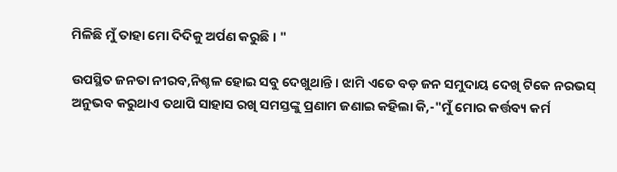ମିଳିଛି ମୁଁ ତାହା ମୋ ଦିଦିକୁ ଅର୍ପଣ କରୁଛି । "

ଉପସ୍ଥିତ ଜନତା ନୀରବ,ନିଶ୍ଚଳ ହୋଇ ସବୁ ଦେଖୁଥାନ୍ତି । ଝାମି ଏତେ ବଡ଼ ଜନ ସମୁଦାୟ ଦେଖି ଟିକେ ନରଭସ୍ ଅନୁଭବ କରୁଥାଏ ତଥାପି ସାହାସ ରଖି ସମସ୍ତଙ୍କୁ ପ୍ରଣାମ ଜଣାଇ କହିଲା କି,-"ମୁଁ ମୋର କର୍ତ୍ତବ୍ୟ କର୍ମ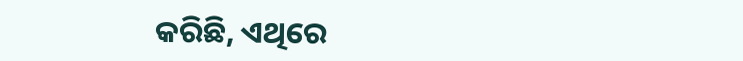କରିଛି, ଏଥିରେ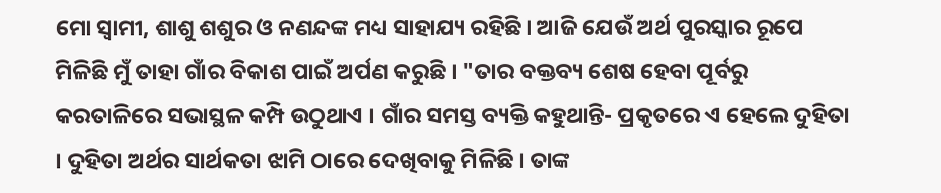ମୋ ସ୍ବାମୀ, ଶାଶୁ ଶଶୁର ଓ ନଣନ୍ଦଙ୍କ ମଧ୍ୟ ସାହାଯ୍ୟ ରହିଛି । ଆଜି ଯେଉଁ ଅର୍ଥ ପୁରସ୍କାର ରୂପେ ମିଳିଛି ମୁଁ ତାହା ଗାଁର ବିକାଶ ପାଇଁ ଅର୍ପଣ କରୁଛି । "ତାର ବକ୍ତବ୍ୟ ଶେଷ ହେବା ପୂର୍ବରୁ କରତାଳିରେ ସଭାସ୍ଥଳ କମ୍ପି ଉଠୁଥାଏ । ଗାଁର ସମସ୍ତ ବ୍ୟକ୍ତି କହୁଥାନ୍ତି- ପ୍ରକୃତରେ ଏ ହେଲେ ଦୁହିତା । ଦୁହିତା ଅର୍ଥର ସାର୍ଥକତା ଝାମି ଠାରେ ଦେଖିବାକୁ ମିଳିଛି । ତାଙ୍କ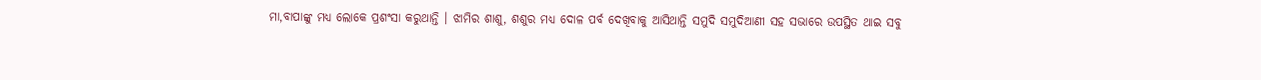ମା,ବାପାଙ୍କୁ ମଧ୍ୟ ଲୋକେ ପ୍ରଶଂସା କରୁଥାନ୍ତି । ଝାମିର ଶାଶୁ, ଶଶୁର ମଧ୍ୟ ଦୋଳ ପର୍ବ ଦେଖିବାକୁ ଆସିଥାନ୍ତି ସମୁଦି ସମୁଦିଆଣୀ ସହ ସଭାରେ ଉପସ୍ଥିତ ଥାଇ ସବୁ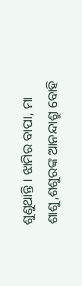ଶୁଣୁଥାନ୍ତି । ଝାମିର ବାପା, ମା ଶାଶୁ,ଶଶୁରଙ୍କ ଆନନ୍ଦାଶ୍ରୁ ବୋହି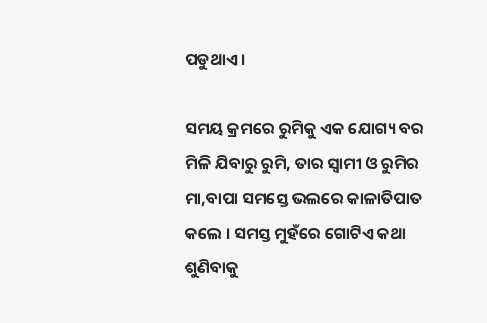ପଡୁଥାଏ ।

ସମୟ କ୍ରମରେ ରୁମିକୁ ଏକ ଯୋଗ୍ୟ ବର ମିଳି ଯିବାରୁ ରୁମି, ତାର ସ୍ବାମୀ ଓ ରୁମିର ମା,ବାପା ସମସ୍ତେ ଭଲରେ କାଳାତିପାତ କଲେ । ସମସ୍ତ ମୁହଁରେ ଗୋଟିଏ କଥା ଶୁଣିବାକୁ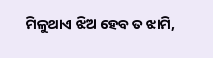ମିଳୁଥାଏ ଝିଅ ହେବ ତ ଝାମି,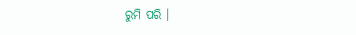ରୁମି ପରି ।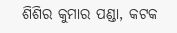ଶିଶିର କୁମାର ପଣ୍ଡା, କଟକ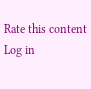Rate this content
Log in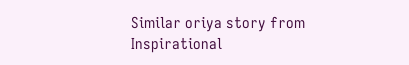Similar oriya story from Inspirational